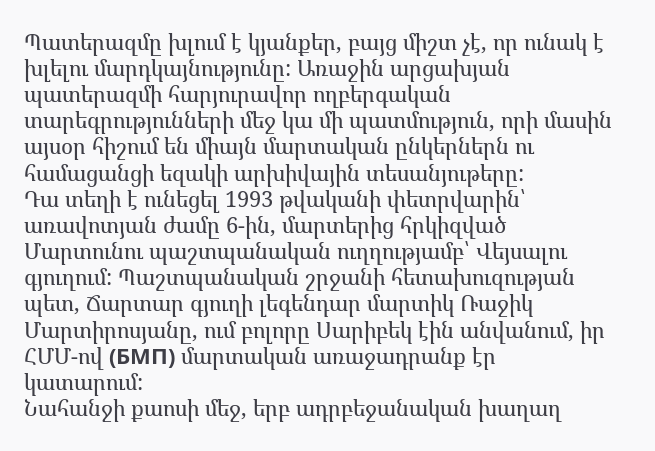Պատերազմը խլում է կյանքեր, բայց միշտ չէ, որ ունակ է խլելու մարդկայնությունը: Առաջին արցախյան պատերազմի հարյուրավոր ողբերգական տարեգրությունների մեջ կա մի պատմություն, որի մասին այսօր հիշում են միայն մարտական ընկերներն ու համացանցի եզակի արխիվային տեսանյութերը:
Դա տեղի է ունեցել 1993 թվականի փետրվարին՝ առավոտյան ժամը 6-ին, մարտերից հրկիզված Մարտունու պաշտպանական ուղղությամբ՝ Վեյսալու գյուղում: Պաշտպանական շրջանի հետախուզության պետ, Ճարտար գյուղի լեգենդար մարտիկ Ռաջիկ Մարտիրոսյանը, ում բոլորը Սարիբեկ էին անվանում, իր ՀՄՄ-ով (БМП) մարտական առաջադրանք էր կատարում:
Նահանջի քաոսի մեջ, երբ ադրբեջանական խաղաղ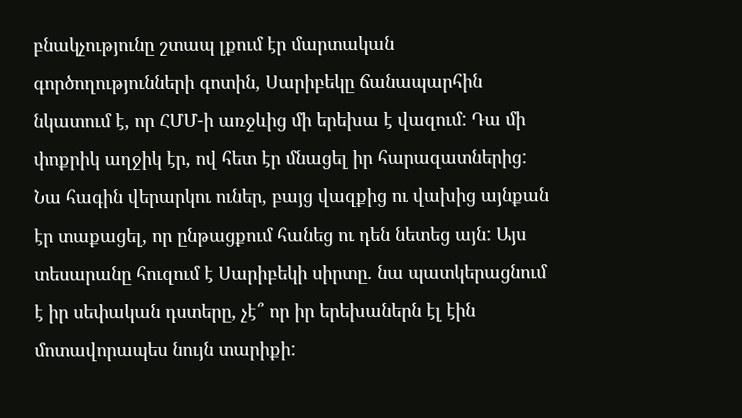բնակչությունը շտապ լքում էր մարտական գործողությունների գոտին, Սարիբեկը ճանապարհին նկատում է, որ ՀՄՄ-ի առջևից մի երեխա է վազում: Դա մի փոքրիկ աղջիկ էր, ով հետ էր մնացել իր հարազատներից: Նա հագին վերարկու ուներ, բայց վազքից ու վախից այնքան էր տաքացել, որ ընթացքում հանեց ու դեն նետեց այն: Այս տեսարանը հուզում է Սարիբեկի սիրտը. նա պատկերացնում է իր սեփական դստերը, չէ՞ որ իր երեխաներն էլ էին մոտավորապես նույն տարիքի: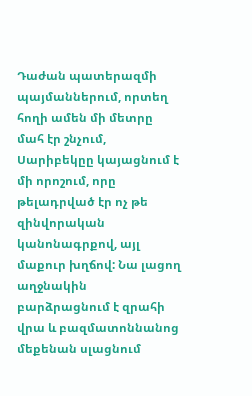Դաժան պատերազմի պայմաններում, որտեղ հողի ամեն մի մետրը մահ էր շնչում, Սարիբեկըը կայացնում է մի որոշում, որը թելադրված էր ոչ թե զինվորական կանոնագրքով, այլ մաքուր խղճով: Նա լացող աղջնակին բարձրացնում է զրահի վրա և բազմատոննանոց մեքենան սլացնում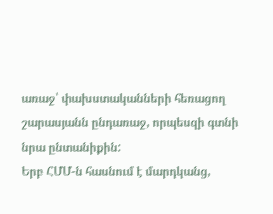առաջ՝ փախստականների հեռացող շարասյանն ընդառաջ, որպեսզի գտնի նրա ընտանիքին:
Երբ ՀՄՄ-ն հասնում է մարդկանց,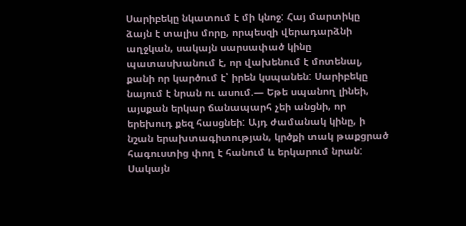Սարիբեկը նկատում է մի կնոջ: Հայ մարտիկը ձայն է տալիս մորը, որպեսզի վերադարձնի աղջկան, սակայն սարսափած կինը պատասխանում է, որ վախենում է մոտենալ, քանի որ կարծում է՝ իրեն կսպանեն: Սարիբեկը նայում է նրան ու ասում.— Եթե սպանող լինեի, այսքան երկար ճանապարհ չեի անցնի, որ երեխուդ քեզ հասցնեի: Այդ ժամանակ կինը, ի նշան երախտագիտության, կրծքի տակ թաքցրած հագուստից փող է հանում և երկարում նրան: Սակայն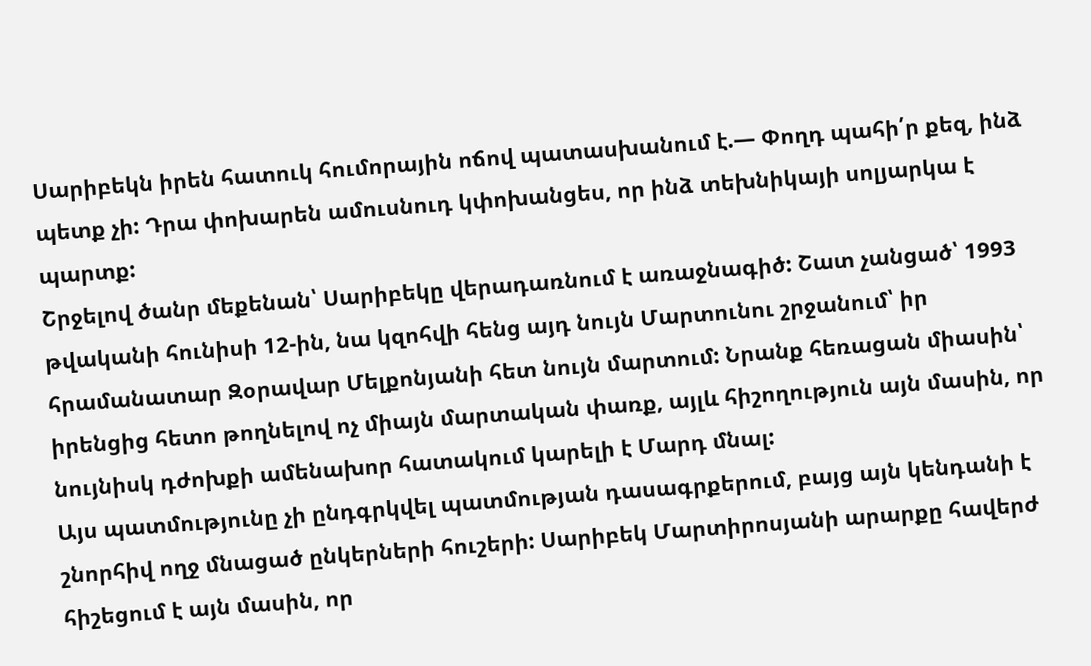Սարիբեկն իրեն հատուկ հումորային ոճով պատասխանում է.— Փողդ պահի՛ր քեզ, ինձ պետք չի: Դրա փոխարեն ամուսնուդ կփոխանցես, որ ինձ տեխնիկայի սոլյարկա է պարտք:
Շրջելով ծանր մեքենան՝ Սարիբեկը վերադառնում է առաջնագիծ: Շատ չանցած՝ 1993 թվականի հունիսի 12-ին, նա կզոհվի հենց այդ նույն Մարտունու շրջանում՝ իր հրամանատար Զօրավար Մելքոնյանի հետ նույն մարտում: Նրանք հեռացան միասին՝ իրենցից հետո թողնելով ոչ միայն մարտական փառք, այլև հիշողություն այն մասին, որ նույնիսկ դժոխքի ամենախոր հատակում կարելի է Մարդ մնալ:
Այս պատմությունը չի ընդգրկվել պատմության դասագրքերում, բայց այն կենդանի է շնորհիվ ողջ մնացած ընկերների հուշերի: Սարիբեկ Մարտիրոսյանի արարքը հավերժ հիշեցում է այն մասին, որ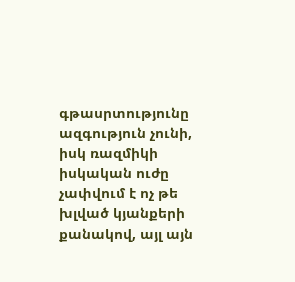գթասրտությունը ազգություն չունի, իսկ ռազմիկի իսկական ուժը չափվում է ոչ թե խլված կյանքերի քանակով, այլ այն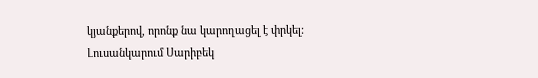կյանքերով, որոնք նա կարողացել է փրկել:
Լուսանկարում Սարիբեկ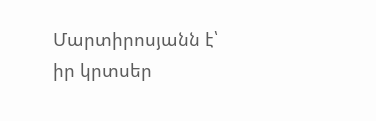Մարտիրոսյանն է՝ իր կրտսեր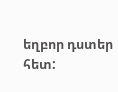եղբոր դստեր հետ: